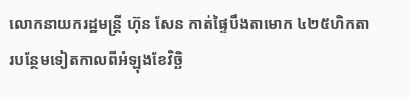លោកនាយករដ្ឋមន្ត្រី ហ៊ុន សែន កាត់ផ្ទៃបឹងតាមោក ៤២៥ហិកតារបន្ថែមទៀតកាលពីអំឡុងខែវិច្ឆិ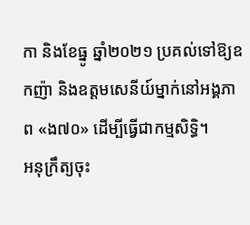កា និងខែធ្នូ ឆ្នាំ២០២១ ប្រគល់ទៅឱ្យឧកញ៉ា និងឧត្ដមសេនីយ៍ម្នាក់នៅអង្គភាព «ង៧០» ដើម្បីធ្វើជាកម្មសិទ្ធិ។
អនុក្រឹត្យចុះ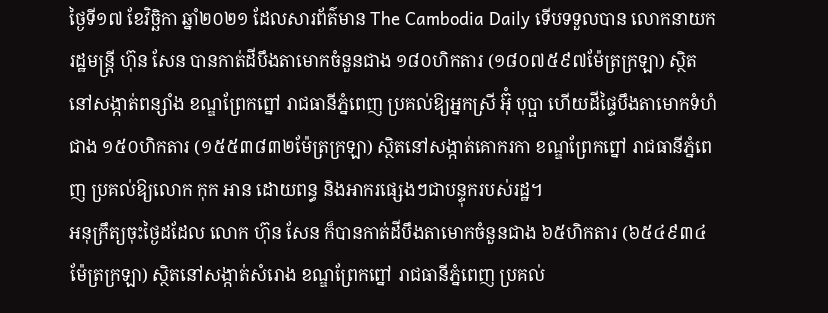ថ្ងៃទី១៧ ខែវិច្ឆិកា ឆ្នាំ២០២១ ដែលសារព័ត៌មាន The Cambodia Daily ទើបទទួលបាន លោកនាយករដ្ឋមន្ត្រី ហ៊ុន សែន បានកាត់ដីបឹងតាមោកចំនួនជាង ១៨០ហិកតារ (១៨០៧៥៩៧ម៉ែត្រក្រឡា) ស្ថិតនៅសង្កាត់ពន្សាំង ខណ្ឌព្រែកព្នៅ រាជធានីភ្នំពេញ ប្រគល់ឱ្យអ្នកស្រី អ៊ុំ បុប្ផា ហើយដីផ្ទៃបឹងតាមោកទំហំជាង ១៥០ហិកតារ (១៥៥៣៨៣២ម៉ែត្រក្រឡា) ស្ថិតនៅសង្កាត់គោករកា ខណ្ឌព្រែកព្នៅ រាជធានីភ្នំពេញ ប្រគល់ឱ្យលោក កុក អាន ដោយពន្ធ និងអាករផ្សេងៗជាបន្ទុករបស់រដ្ឋ។
អនុក្រឹត្យចុះថ្ងៃដដែល លោក ហ៊ុន សែន ក៏បានកាត់ដីបឹងតាមោកចំនួនជាង ៦៥ហិកតារ (៦៥៤៩៣៤ម៉ែត្រក្រឡា) ស្ថិតនៅសង្កាត់សំរោង ខណ្ឌព្រែកព្នៅ រាជធានីភ្នំពេញ ប្រគល់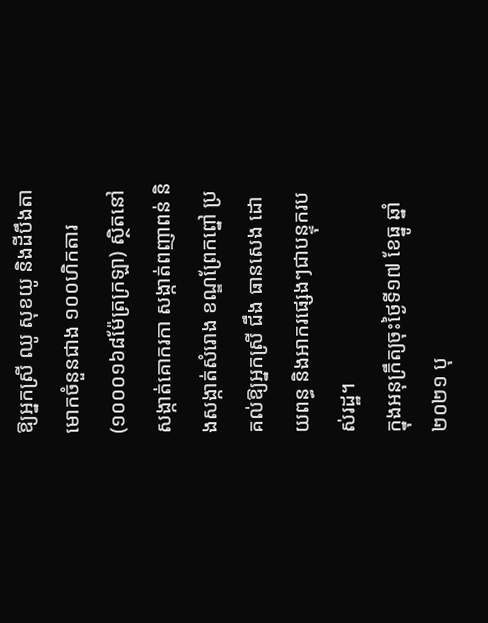ឱ្យអ្នកស្រី ឈូ សុខយូ និងដីបឹងតាមោកចំនួនជាង ១០០ហិកតារ (១០០០១៦៨ម៉ែត្រក្រឡា) ស្ថិតនៅសង្កាត់គោករកា សង្កាត់ពញាពន់ និងសង្កាត់សំរោង ខណ្ឌព្រែកព្នៅ ប្រគល់ឱ្យអ្នកស្រី ជឹង ធានសេង ដោយពន្ធ និងអាករផ្សេងៗជាបន្ទុករបស់រដ្ឋ។
ក្នុងអនុក្រឹត្យចុះថ្ងៃទី១៧ ខែធ្នូ ឆ្នាំ២០២១ បុ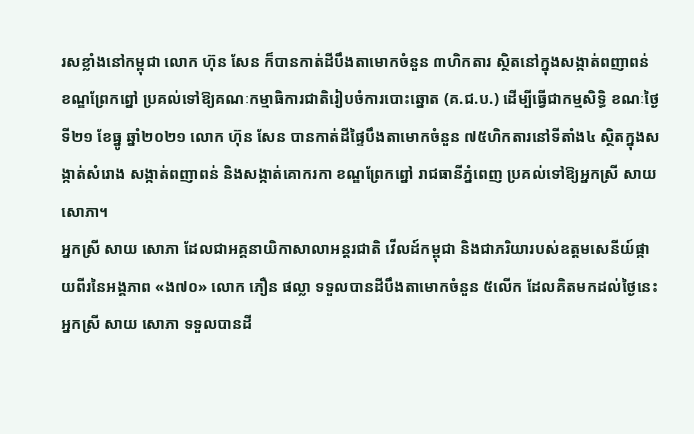រសខ្លាំងនៅកម្ពុជា លោក ហ៊ុន សែន ក៏បានកាត់ដីបឹងតាមោកចំនួន ៣ហិកតារ ស្ថិតនៅក្នុងសង្កាត់ពញាពន់ ខណ្ឌព្រែកព្នៅ ប្រគល់ទៅឱ្យគណៈកម្មាធិការជាតិរៀបចំការបោះឆ្នោត (គ.ជ.ប.) ដើម្បីធ្វើជាកម្មសិទ្ធិ ខណៈថ្ងៃទី២១ ខែធ្នូ ឆ្នាំ២០២១ លោក ហ៊ុន សែន បានកាត់ដីផ្ទៃបឹងតាមោកចំនួន ៧៥ហិកតារនៅទីតាំង៤ ស្ថិតក្នុងសង្កាត់សំរោង សង្កាត់ពញាពន់ និងសង្កាត់គោករកា ខណ្ឌព្រែកព្នៅ រាជធានីភ្នំពេញ ប្រគល់ទៅឱ្យអ្នកស្រី សាយ សោភា។
អ្នកស្រី សាយ សោភា ដែលជាអគ្គនាយិកាសាលាអន្តរជាតិ វើលដ៍កម្ពុជា និងជាភរិយារបស់ឧត្ដមសេនីយ៍ផ្កាយពីរនៃអង្គភាព «ង៧០» លោក ភឿន ផល្លា ទទួលបានដីបឹងតាមោកចំនួន ៥លើក ដែលគិតមកដល់ថ្ងៃនេះ អ្នកស្រី សាយ សោភា ទទួលបានដី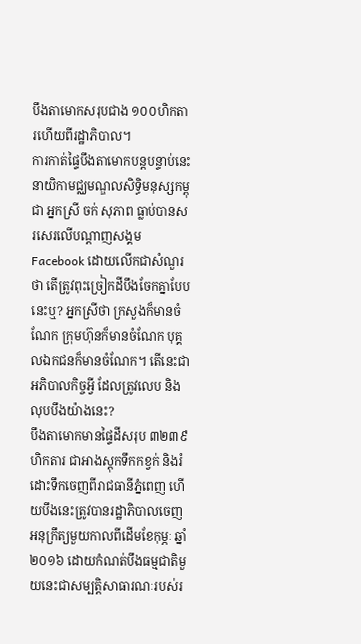បឹងតាមោកសរុបជាង ១០០ហិកតារហើយពីរដ្ឋាភិបាល។
ការកាត់ផ្ទៃបឹងតាមោកបន្តបន្ទាប់នេះ នាយិកាមជ្ឈមណ្ឌលសិទ្ធិមនុស្សកម្ពុជា អ្នកស្រី ចក់ សុភាព ធ្លាប់បានសរសេរលើបណ្ដាញសង្គម Facebook ដោយលើកជាសំណួរថា តើត្រូវពុះច្រៀកដីបឹងចែកគ្នាបែបនេះឬ? អ្នកស្រីថា ក្រសួងក៏មានចំណែក ក្រុមហ៊ុនក៏មានចំណែក បុគ្គលឯកជនក៏មានចំណែក។ តើនេះជាអភិបាលកិច្ចអ្វី ដែលត្រូវលេប និងលុបបឹងយ៉ាងនេះ?
បឹងតាមោកមានផ្ទៃដីសរុប ៣២៣៩ហិកតារ ជាអាងស្ដុកទឹកកខ្វក់ និងរំដោះទឹកចេញពីរាជធានីភ្នំពេញ ហើយបឹងនេះត្រូវបានរដ្ឋាភិបាលចេញអនុក្រឹត្យមួយកាលពីដើមខែកុម្ភៈ ឆ្នាំ២០១៦ ដោយកំណត់បឹងធម្មជាតិមួយនេះជាសម្បត្តិសាធារណៈរបស់រ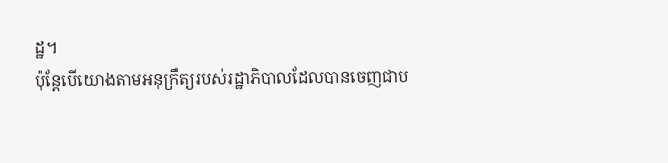ដ្ឋ។
ប៉ុន្តែបើយោងតាមអនុក្រឹត្យរបស់រដ្ឋាភិបាលដែលបានចេញជាប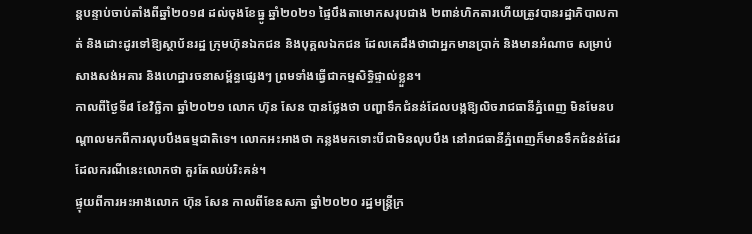ន្តបន្ទាប់ចាប់តាំងពីឆ្នាំ២០១៨ ដល់ចុងខែធ្នូ ឆ្នាំ២០២១ ផ្ទៃបឹងតាមោកសរុបជាង ២ពាន់ហិកតារហើយត្រូវបានរដ្ឋាភិបាលកាត់ និងដោះដូរទៅឱ្យស្ថាប័នរដ្ឋ ក្រុមហ៊ុនឯកជន និងបុគ្គលឯកជន ដែលគេដឹងថាជាអ្នកមានប្រាក់ និងមានអំណាច សម្រាប់សាងសង់អគារ និងហេដ្ឋារចនាសម្ព័ន្ធផ្សេងៗ ព្រមទាំងធ្វើជាកម្មសិទ្ធិផ្ទាល់ខ្លួន។
កាលពីថ្ងៃទី៨ ខែវិច្ឆិកា ឆ្នាំ២០២១ លោក ហ៊ុន សែន បានថ្លែងថា បញ្ហាទឹកជំនន់ដែលបង្កឱ្យលិចរាជធានីភ្នំពេញ មិនមែនបណ្ដាលមកពីការលុបបឹងធម្មជាតិទេ។ លោកអះអាងថា កន្លងមកទោះបីជាមិនលុបបឹង នៅរាជធានីភ្នំពេញក៏មានទឹកជំនន់ដែរ ដែលករណីនេះលោកថា គួរតែឈប់រិះគន់។
ផ្ទុយពីការអះអាងលោក ហ៊ុន សែន កាលពីខែឧសភា ឆ្នាំ២០២០ រដ្ឋមន្ត្រីក្រ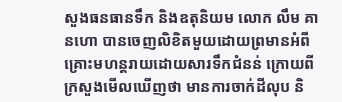សួងធនធានទឹក និងឧតុនិយម លោក លឹម គានហោ បានចេញលិខិតមួយដោយព្រមានអំពីគ្រោះមហន្តរាយដោយសារទឹកជំនន់ ក្រោយពីក្រសួងមើលឃើញថា មានការចាក់ដីលុប និ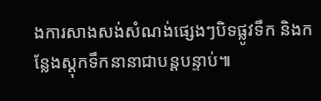ងការសាងសង់សំណង់ផ្សេងៗបិទផ្លូវទឹក និងកន្លែងស្តុកទឹកនានាជាបន្តបន្ទាប់៕